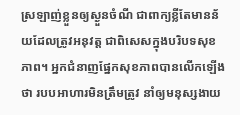ស្រឡាញ់ខ្លួនឲ្យស្ងួនចំណី ជាពាក្យខ្លីតែមានន័យដែលត្រូវអនុវត្ត ជាពិសេសក្នុងបរិបទសុខភាព។ អ្នកជំនាញផ្នែកសុខភាពបានលើកឡើងថា របបអាហារមិនត្រឹមត្រូវ នាំឲ្យមនុស្សងាយ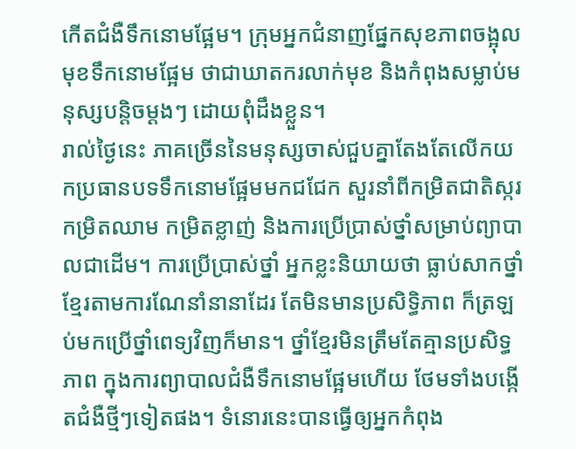កើតជំងឺទឹកនោមផ្អែម។ ក្រុមអ្នកជំនាញផ្នែកសុខភាពចង្អុលមុខទឹកនោមផ្អែម ថាជាឃាតករលាក់មុខ និងកំពុងសម្លាប់មនុស្សបន្តិចម្ដងៗ ដោយពុំដឹងខ្លួន។
រាល់ថ្ងៃនេះ ភាគច្រើននៃមនុស្សចាស់ជួបគ្នាតែងតែលើកយកប្រធានបទទឹកនោមផ្អែមមកជជែក សួរនាំពីកម្រិតជាតិស្ករ កម្រិតឈាម កម្រិតខ្លាញ់ និងការប្រើប្រាស់ថ្នាំសម្រាប់ព្យាបាលជាដើម។ ការប្រើប្រាស់ថ្នាំ អ្នកខ្លះនិយាយថា ធ្លាប់សាកថ្នាំខ្មែរតាមការណែនាំនានាដែរ តែមិនមានប្រសិទ្ធិភាព ក៏ត្រឡប់មកប្រើថ្នាំពេទ្យវិញក៏មាន។ ថ្នាំខ្មែរមិនត្រឹមតែគ្មានប្រសិទ្ធភាព ក្នុងការព្យាបាលជំងឺទឹកនោមផ្អែមហើយ ថែមទាំងបង្កើតជំងឺថ្មីៗទៀតផង។ ទំនោរនេះបានធ្វើឲ្យអ្នកកំពុង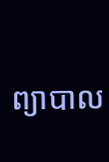ព្យាបាល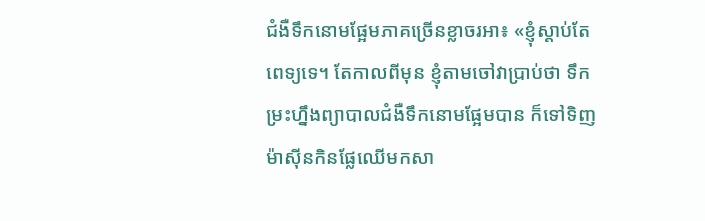ជំងឺទឹកនោមផ្អែមភាគច្រើនខ្លាចរអា៖ «ខ្ញុំស្ដាប់តែពេទ្យទេ។ តែកាលពីមុន ខ្ញុំតាមចៅវាប្រាប់ថា ទឹកម្រះហ្នឹងព្យាបាលជំងឺទឹកនោមផ្អែមបាន ក៏ទៅទិញម៉ាស៊ីនកិនផ្លែឈើមកសា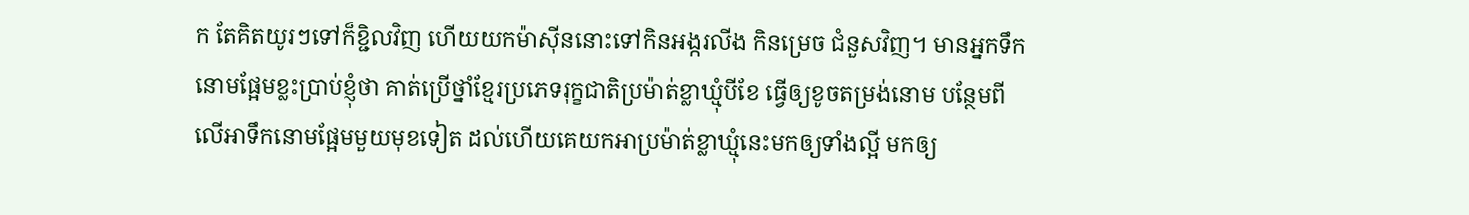ក តែគិតយូរៗទៅក៏ខ្ជិលវិញ ហើយយកម៉ាស៊ីននោះទៅកិនអង្ករលីង កិនម្រេច ជំនួសវិញ។ មានអ្នកទឹកនោមផ្អែមខ្លះប្រាប់ខ្ញុំថា គាត់ប្រើថ្នាំខ្មែរប្រភេទរុក្ខជាតិប្រម៉ាត់ខ្លាឃ្មុំបីខែ ធ្វើឲ្យខូចតម្រង់នោម បន្ថែមពីលើអាទឹកនោមផ្អែមមួយមុខទៀត ដល់ហើយគេយកអាប្រម៉ាត់ខ្លាឃ្មុំនេះមកឲ្យទាំងល្អី មកឲ្យ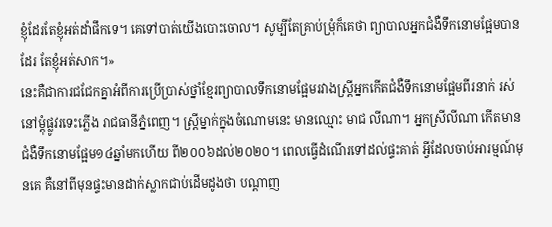ខ្ញុំដែរតែខ្ញុំអត់ដាំផឹកទេ។ គេទៅបាត់យើងបោះចោល។ សូម្បីតែគ្រាប់ម្រុំក៏គេថា ព្យាបាលអ្នកជំងឺទឹកនោមផ្អែមបានដែរ តែខ្ញុំអត់សាក។»
នេះគឺជាការជជែកគ្នាអំពីការប្រើប្រាស់ថ្នាំខ្មែរព្យាបាលទឹកនោមផ្អែមរវាងស្ត្រីអ្នកកើតជំងឺទឹកនោមផ្អែមពីរនាក់ រស់នៅម្ដុំផ្លូវរទេះភ្លើង រាជធានីភ្នំពេញ។ ស្ត្រីម្នាក់ក្នុងចំណោមនេះ មានឈ្មោះ មាជ លីណា។ អ្នកស្រីលីណា កើតមានជំងឺទឹកនោមផ្អែម១៤ឆ្នាំមកហើយ ពី២០០៦ដល់២០២០។ ពេលធ្វើដំណើរទៅដល់ផ្ទះគាត់ អ្វីដែលចាប់អារម្មណ៍មុនគេ គឺនៅពីមុនផ្ទះមានដាក់ស្លាកជាប់ដើមដូងថា បណ្ដាញ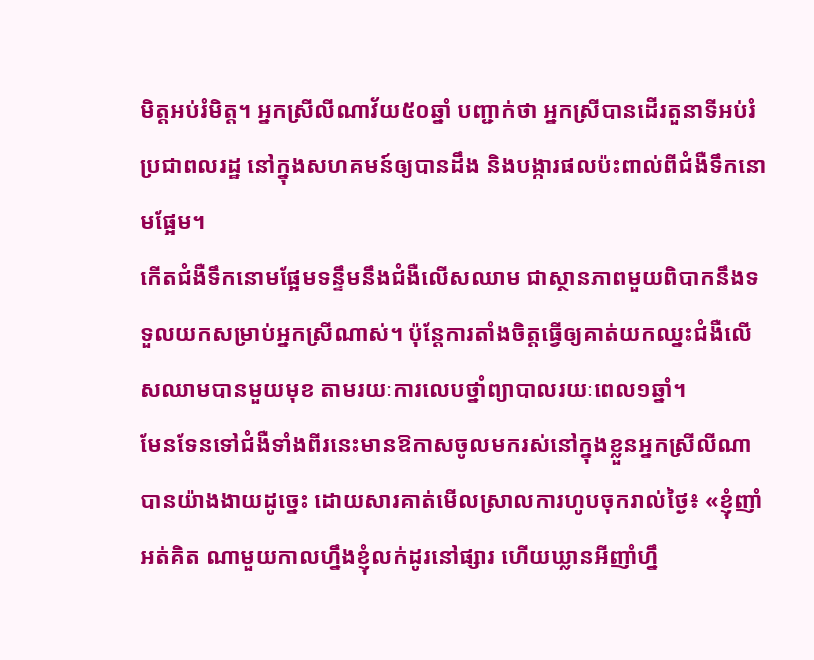មិត្តអប់រំមិត្ត។ អ្នកស្រីលីណាវ័យ៥០ឆ្នាំ បញ្ជាក់ថា អ្នកស្រីបានដើរតួនាទីអប់រំប្រជាពលរដ្ឋ នៅក្នុងសហគមន៍ឲ្យបានដឹង និងបង្ការផលប៉ះពាល់ពីជំងឺទឹកនោមផ្អែម។
កើតជំងឺទឹកនោមផ្អែមទន្ទឹមនឹងជំងឺលើសឈាម ជាស្ថានភាពមួយពិបាកនឹងទទួលយកសម្រាប់អ្នកស្រីណាស់។ ប៉ុន្តែការតាំងចិត្តធ្វើឲ្យគាត់យកឈ្នះជំងឺលើសឈាមបានមួយមុខ តាមរយៈការលេបថ្នាំព្យាបាលរយៈពេល១ឆ្នាំ។
មែនទែនទៅជំងឺទាំងពីរនេះមានឱកាសចូលមករស់នៅក្នុងខ្លួនអ្នកស្រីលីណាបានយ៉ាងងាយដូច្នេះ ដោយសារគាត់មើលស្រាលការហូបចុករាល់ថ្ងៃ៖ «ខ្ញុំញាំអត់គិត ណាមួយកាលហ្នឹងខ្ញុំលក់ដូរនៅផ្សារ ហើយឃ្លានអីញាំហ្នឹ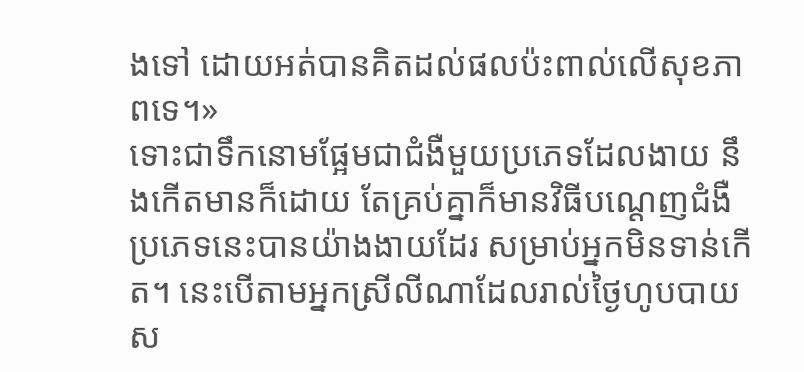ងទៅ ដោយអត់បានគិតដល់ផលប៉ះពាល់លើសុខភាពទេ។»
ទោះជាទឹកនោមផ្អែមជាជំងឺមួយប្រភេទដែលងាយ នឹងកើតមានក៏ដោយ តែគ្រប់គ្នាក៏មានវិធីបណ្ដេញជំងឺប្រភេទនេះបានយ៉ាងងាយដែរ សម្រាប់អ្នកមិនទាន់កើត។ នេះបើតាមអ្នកស្រីលីណាដែលរាល់ថ្ងៃហូបបាយស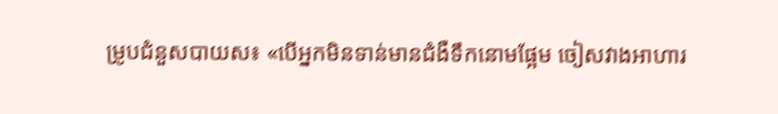ម្រូបជំនួសបាយស៖ «បើអ្នកមិនទាន់មានជំងឺទឹកនោមផ្អែម ចៀសវាងអាហារ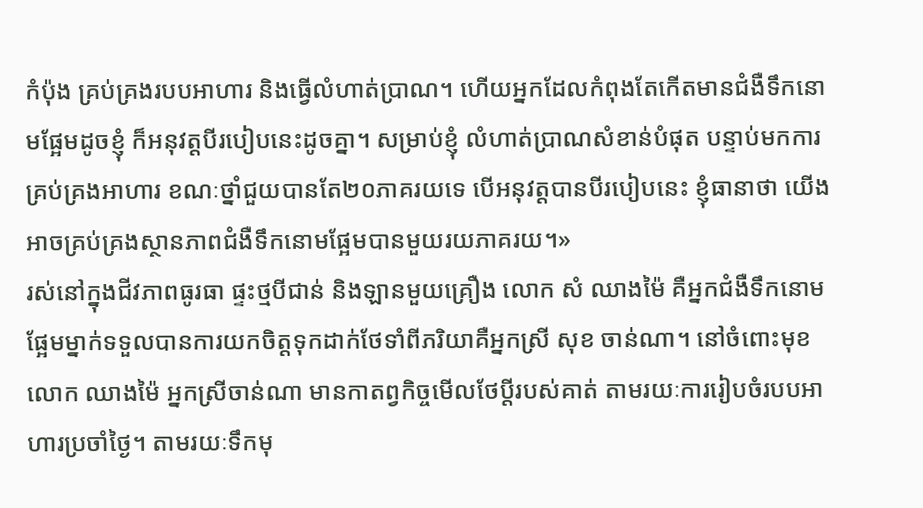កំប៉ុង គ្រប់គ្រងរបបអាហារ និងធ្វើលំហាត់ប្រាណ។ ហើយអ្នកដែលកំពុងតែកើតមានជំងឺទឹកនោមផ្អែមដូចខ្ញុំ ក៏អនុវត្តបីរបៀបនេះដូចគ្នា។ សម្រាប់ខ្ញុំ លំហាត់ប្រាណសំខាន់បំផុត បន្ទាប់មកការគ្រប់គ្រងអាហារ ខណៈថ្នាំជួយបានតែ២០ភាគរយទេ បើអនុវត្តបានបីរបៀបនេះ ខ្ញុំធានាថា យើងអាចគ្រប់គ្រងស្ថានភាពជំងឺទឹកនោមផ្អែមបានមួយរយភាគរយ។»
រស់នៅក្នុងជីវភាពធូរធា ផ្ទះថ្មបីជាន់ និងឡានមួយគ្រឿង លោក សំ ឈាងម៉ៃ គឺអ្នកជំងឺទឹកនោមផ្អែមម្នាក់ទទួលបានការយកចិត្តទុកដាក់ថែទាំពីភរិយាគឺអ្នកស្រី សុខ ចាន់ណា។ នៅចំពោះមុខលោក ឈាងម៉ៃ អ្នកស្រីចាន់ណា មានកាតព្វកិច្ចមើលថែប្ដីរបស់គាត់ តាមរយៈការរៀបចំរបបអាហារប្រចាំថ្ងៃ។ តាមរយៈទឹកមុ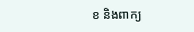ខ និងពាក្យ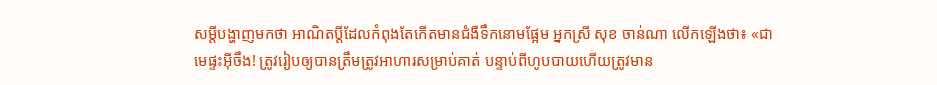សម្ដីបង្ហាញមកថា អាណិតប្ដីដែលកំពុងតែកើតមានជំងឺទឹកនោមផ្អែម អ្នកស្រី សុខ ចាន់ណា លើកឡើងថា៖ «ជាមេផ្ទះអ៊ីចឹង! ត្រូវរៀបឲ្យបានត្រឹមត្រូវអាហារសម្រាប់គាត់ បន្ទាប់ពីហូបបាយហើយត្រូវមាន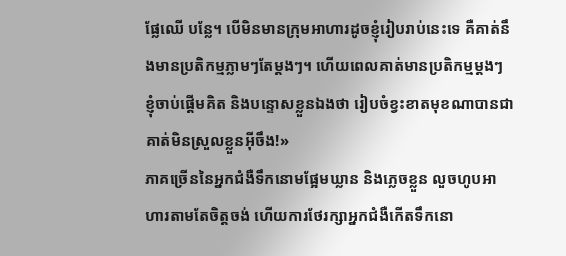ផ្លែឈើ បន្លែ។ បើមិនមានក្រុមអាហារដូចខ្ញុំរៀបរាប់នេះទេ គឺគាត់នឹងមានប្រតិកម្មភ្លាមៗតែម្ដងៗ។ ហើយពេលគាត់មានប្រតិកម្មម្ដងៗ ខ្ញុំចាប់ផ្ដើមគិត និងបន្ទោសខ្លួនឯងថា រៀបចំខ្វះខាតមុខណាបានជាគាត់មិនស្រួលខ្លួនអ៊ីចឹង!»
ភាគច្រើននៃអ្នកជំងឺទឹកនោមផ្អែមឃ្លាន និងភ្លេចខ្លួន លួចហូបអាហារតាមតែចិត្តចង់ ហើយការថែរក្សាអ្នកជំងឺកើតទឹកនោ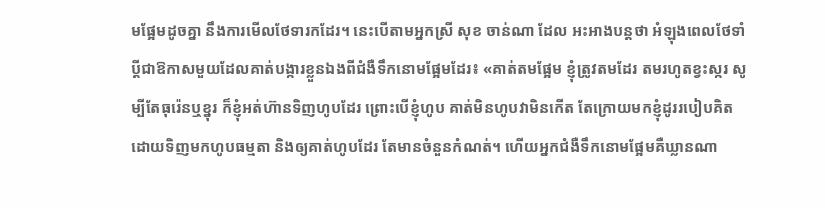មផ្អែមដូចគ្នា នឹងការមើលថែទារកដែរ។ នេះបើតាមអ្នកស្រី សុខ ចាន់ណា ដែល អះអាងបន្តថា អំឡុងពេលថែទាំប្ដីជាឱកាសមួយដែលគាត់បង្ការខ្លួនឯងពីជំងឺទឹកនោមផ្អែមដែរ៖ «គាត់តមផ្អែម ខ្ញុំត្រូវតមដែរ តមរហូតខ្វះស្ករ សូម្បីតែធុរ៉េនឬខ្នុរ ក៏ខ្ញុំអត់ហ៊ានទិញហូបដែរ ព្រោះបើខ្ញុំហូប គាត់មិនហូបវាមិនកើត តែក្រោយមកខ្ញុំដូររបៀបគិតដោយទិញមកហូបធម្មតា និងឲ្យគាត់ហូបដែរ តែមានចំនួនកំណត់។ ហើយអ្នកជំងឺទឹកនោមផ្អែមគឺឃ្លានណា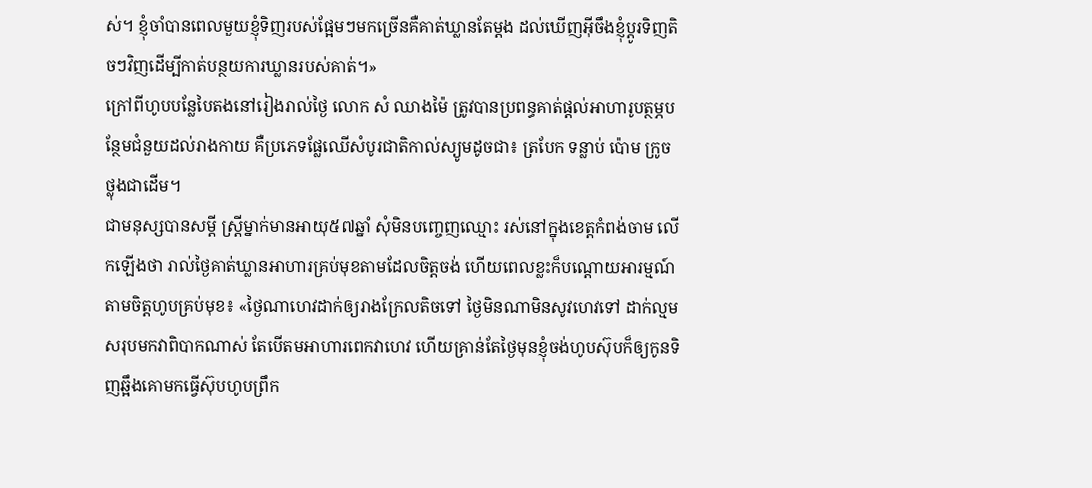ស់។ ខ្ញុំចាំបានពេលមួយខ្ញុំទិញរបស់ផ្អែមៗមកច្រើនគឺគាត់ឃ្លានតែម្ដង ដល់ឃើញអ៊ីចឹងខ្ញុំប្ដូរទិញតិចៗវិញដើម្បីកាត់បន្ថយការឃ្លានរបស់គាត់។»
ក្រៅពីហូបបន្លែបៃតងនៅរៀងរាល់ថ្ងៃ លោក សំ ឈាងម៉ៃ ត្រូវបានប្រពន្ធគាត់ផ្ដល់អាហារូបត្ថម្ភបន្ថែមជំនួយដល់រាងកាយ គឺប្រភេទផ្លែឈើសំបូរជាតិកាល់ស្យូមដូចជា៖ ត្របែក ទន្លាប់ ប៉ោម ក្រូចថ្លុងជាដើម។
ជាមនុស្សបានសម្ដី ស្រ្តីម្នាក់មានអាយុ៥៧ឆ្នាំ សុំមិនបញ្ចេញឈ្មោះ រស់នៅក្នុងខេត្តកំពង់ចាម លើកឡើងថា រាល់ថ្ងៃគាត់ឃ្លានអាហារគ្រប់មុខតាមដែលចិត្តចង់ ហើយពេលខ្លះក៏បណ្ដោយអារម្មណ៍តាមចិត្តហូបគ្រប់មុខ៖ «ថ្ងៃណាហេវដាក់ឲ្យរាងក្រែលតិចទៅ ថ្ងៃមិនណាមិនសូវហេវទៅ ដាក់ល្មម សរុបមកវាពិបាកណាស់ តែបើតមអាហារពេកវាហេវ ហើយគ្រាន់តែថ្ងៃមុនខ្ញុំចង់ហូបស៊ុបក៏ឲ្យកូនទិញឆ្អឹងគោមកធ្វើស៊ុបហូបព្រឹក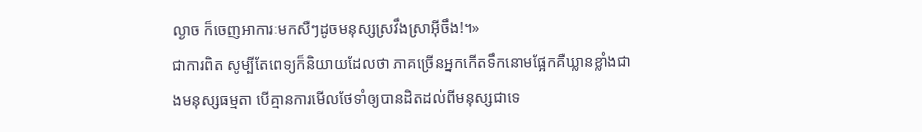ល្ងាច ក៏ចេញអាការៈមកសឺៗដូចមនុស្សស្រវឹងស្រាអ៊ីចឹង!។»
ជាការពិត សូម្បីតែពេទ្យក៏និយាយដែលថា ភាគច្រើនអ្នកកើតទឹកនោមផ្អែកគឺឃ្លានខ្លាំងជាងមនុស្សធម្មតា បើគ្មានការមើលថែទាំឲ្យបានដិតដល់ពីមនុស្សជាទេ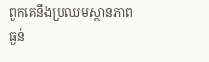ពួកគេនឹងប្រឈមស្ថានភាពធ្ងន់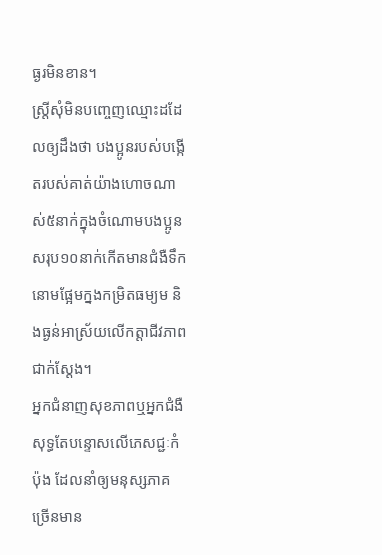ធ្ងរមិនខាន។
ស្ត្រីសុំមិនបញ្ចេញឈ្មោះដដែលឲ្យដឹងថា បងប្អូនរបស់បង្កើតរបស់គាត់យ៉ាងហោចណាស់៥នាក់ក្នុងចំណោមបងប្អូនសរុប១០នាក់កើតមានជំងឺទឹកនោមផ្អែមក្នងកម្រិតធម្យម និងធ្ងន់អាស្រ័យលើកត្តាជីវភាពជាក់ស្ដែង។
អ្នកជំនាញសុខភាពឬអ្នកជំងឺ សុទ្ធតែបន្ទោសលើភេសជ្ជៈកំប៉ុង ដែលនាំឲ្យមនុស្សភាគច្រើនមាន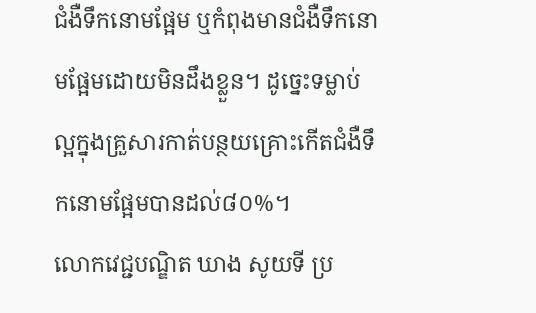ជំងឺទឹកនោមផ្អែម ឬកំពុងមានជំងឺទឹកនោមផ្អែមដោយមិនដឹងខ្លួន។ ដូច្នេះទម្លាប់ល្អក្នុងគ្រួសារកាត់បន្ថយគ្រោះកើតជំងឺទឹកនោមផ្អែមបានដល់៨០%។
លោកវេជ្ជបណ្ឌិត ឃាង សូយទី ប្រ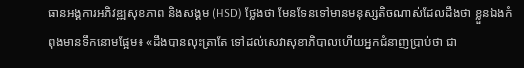ធានអង្គការអភិវឌ្ឍសុខភាព និងសង្គម (HSD) ថ្លែងថា មែនទែនទៅមានមនុស្សតិចណាស់ដែលដឹងថា ខ្លួនឯងកំពុងមានទឹកនោមផ្អែម៖ «ដឹងបានលុះត្រាតែ ទៅដល់សេវាសុខាភិបាលហើយអ្នកជំនាញប្រាប់ថា ជា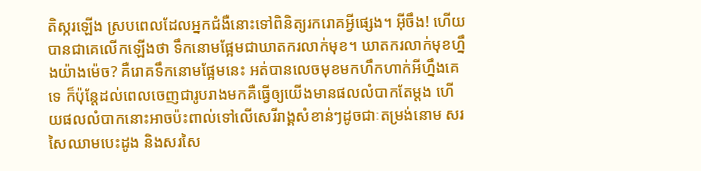តិស្ករឡើង ស្របពេលដែលអ្នកជំងឺនោះទៅពិនិត្យរករោគអ្វីផ្សេង។ អ៊ីចឹង! ហើយបានជាគេលើកឡើងថា ទឹកនោមផ្អែមជាឃាតករលាក់មុខ។ ឃាតករលាក់មុខហ្នឹងយ៉ាងម៉េច? គឺរោគទឹកនោមផ្អែមនេះ អត់បានលេចមុខមកហឹកហាក់អីហ្នឹងគេទេ ក៏ប៉ុន្តែដល់ពេលចេញជារូបរាងមកគឺធ្វើឲ្យយើងមានផលលំបាកតែម្ដង ហើយផលលំបាកនោះអាចប៉ះពាល់ទៅលើសេរីរាង្គសំខាន់ៗដូចជាៈតម្រង់នោម សរសៃឈាមបេះដូង និងសរសៃ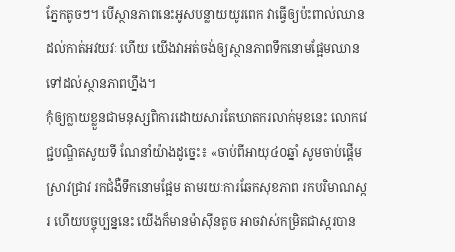ភ្នែកតូចៗ។ បើស្ថានភាពនេះអូសបន្លាយយូរពេក វាធ្វើឲ្យប៉ះពាល់ឈានដល់កាត់អវយវៈ ហើយ យើងវាអត់ចង់ឲ្យស្ថានភាពទឹកនោមផ្អែមឈានទៅដល់ស្ថានភាពហ្នឹង។
កុំឲ្យក្លាយខ្លួនជាមនុស្សពិការដោយសារតែឃាតករលាក់មុខនេះ លោកវេជ្ជបណ្ឌិតសូយទី ណែនាំយ៉ាងដូច្នេះ៖ «ចាប់ពីអាយុ៤០ឆ្នាំ សូមចាប់ផ្ដើមស្រាវជ្រាវ រកជំងឺទឹកនោមផ្អែម តាមរយៈការឆែកសុខភាព រកបរិមាណស្ករ ហើយបច្ចុប្បន្ននេះ យើងក៏មានម៉ាស៊ីនតូច អាចវាស់កម្រិតជាស្ករបាន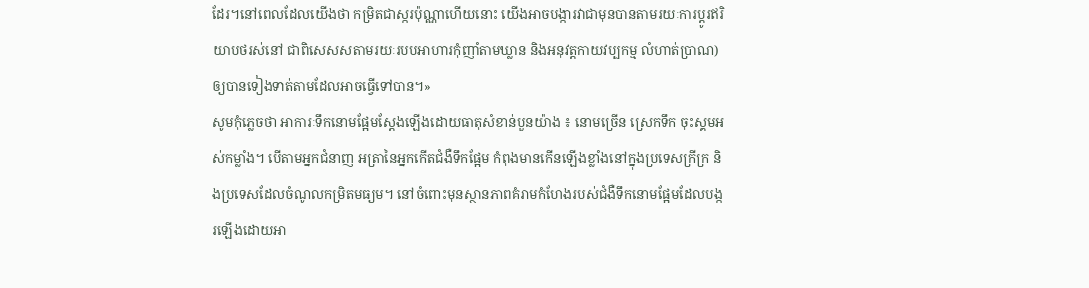ដែរ។នៅពេលដែលយើងថា កម្រិតជាស្ករប៉ុណ្ណាហើយនោះ យើងអាចបង្ការវាជាមុនបានតាមរយៈការប្ដូរឥរិយាបថរស់នៅ ជាពិសេសសតាមរយៈរបបអាហារកុំញាំតាមឃ្លាន និងអនុវត្តកាយវប្បកម្ម លំហាត់ប្រាណ) ឲ្យបានទៀងទាត់តាមដែលអាចធ្វើទៅបាន។»
សូមកុំភ្លេចថា អាការៈទឹកនោមផ្អែមស្ដែងឡើងដោយធាតុសំខាន់បួនយ៉ាង ៖ នោមច្រើន ស្រេកទឹក ចុះស្គមអស់កម្លាំង។ បើតាមអ្នកជំនាញ អត្រានៃអ្នកកើតជំងឺទឹកផ្អែម កំពុងមានកើនឡើងខ្លាំងនៅក្នុងប្រទេសក្រីក្រ និងប្រទេសដែលចំណូលកម្រិតមធ្យម។ នៅចំពោះមុនស្ថានភាពគំរាមកំហែងរបស់ជំងឺទឹកនោមផ្អែមដែលបង្ករឡើងដោយអា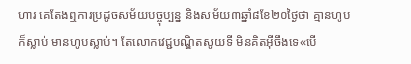ហារ គេតែងឮការប្រដូចសម័យបច្ចុប្បន្ន និងសម័យ៣ឆ្នាំ៨ខែ២០ថ្ងៃថា គ្មានហូបក៏ស្លាប់ មានហូបស្លាប់។ តែលោកវេជ្ជបណ្ឌិតសូយទី មិនគិតអ៊ីចឹងទេ«បើ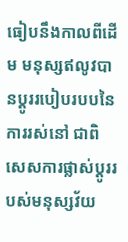ធៀបនឹងកាលពីដើម មនុស្សឥលូវបានប្ដូររបៀបរបបនៃការរស់នៅ ជាពិសេសការផ្លាស់ប្ដូររបស់មនុស្សវ័យ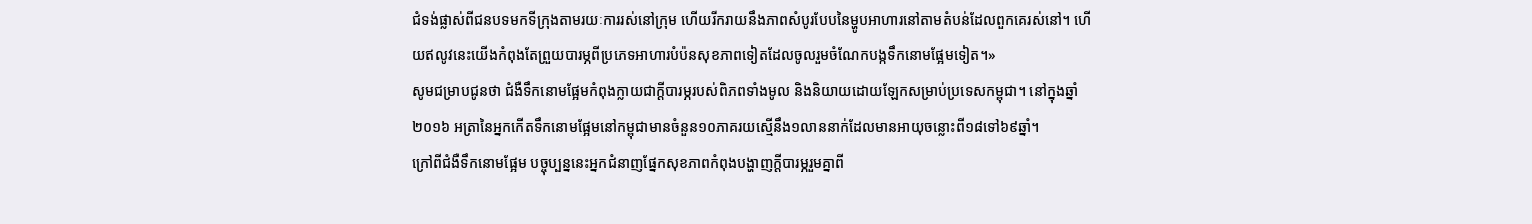ជំទង់ផ្លាស់ពីជនបទមកទីក្រុងតាមរយៈការរស់នៅក្រុម ហើយរីករាយនឹងភាពសំបូរបែបនៃម្ហូបអាហារនៅតាមតំបន់ដែលពួកគេរស់នៅ។ ហើយឥលូវនេះយើងកំពុងតែព្រួយបារម្ភពីប្រភេទអាហារបំប៉នសុខភាពទៀតដែលចូលរួមចំណែកបង្កទឹកនោមផ្អែមទៀត។»
សូមជម្រាបជូនថា ជំងឺទឹកនោមផ្អែមកំពុងក្លាយជាក្ដីបារម្ភរបស់ពិភពទាំងមូល និងនិយាយដោយឡែកសម្រាប់ប្រទេសកម្ពុជា។ នៅក្នុងឆ្នាំ២០១៦ អត្រានៃអ្នកកើតទឹកនោមផ្អែមនៅកម្ពុជាមានចំនួន១០ភាគរយស្មើនឹង១លាននាក់ដែលមានអាយុចន្លោះពី១៨ទៅ៦៩ឆ្នាំ។
ក្រៅពីជំងឺទឹកនោមផ្អែម បច្ចុប្បន្ននេះអ្នកជំនាញផ្នែកសុខភាពកំពុងបង្ហាញក្ដីបារម្ភរួមគ្នាពី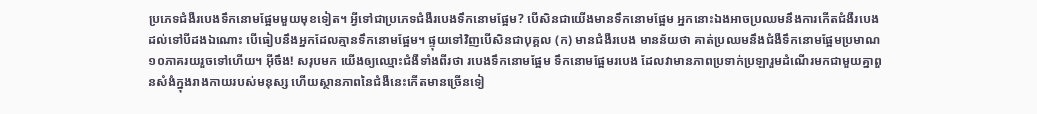ប្រភេទជំងឺរបេងទឹកនោមផ្អែមមួយមុខទៀត។ អ្វីទៅជាប្រភេទជំងឺរបេងទឹកនោមផ្អែម? បើសិនជាយើងមានទឹកនោមផ្អែម អ្នកនោះឯងអាចប្រឈមនឹងការកើតជំងឺរបេងដល់ទៅបីដងឯណោះ បើធៀបនឹងអ្នកដែលគ្មានទឹកនោមផ្អែម។ ផ្ទុយទៅវិញបើសិនជាបុគ្គល (ក) មានជំងឺរបេង មានន័យថា គាត់ប្រឈមនឹងជំងឺទឹកនោមផ្អែមប្រមាណ១០ភាគរយរួចទៅហើយ។ អ៊ីចឹង! សរុបមក យើងឲ្យឈ្មោះជំងឺទាំងពីរថា របេងទឹកនោមផ្អែម ទឹកនោមផ្អែមរបេង ដែលវាមានភាពប្រទាក់ប្រឡារួមដំណើរមកជាមួយគ្នាពួនសំងំក្នុងរាងកាយរបស់មនុស្ស ហើយស្ថានភាពនៃជំងឺនេះកើតមានច្រើនទៀ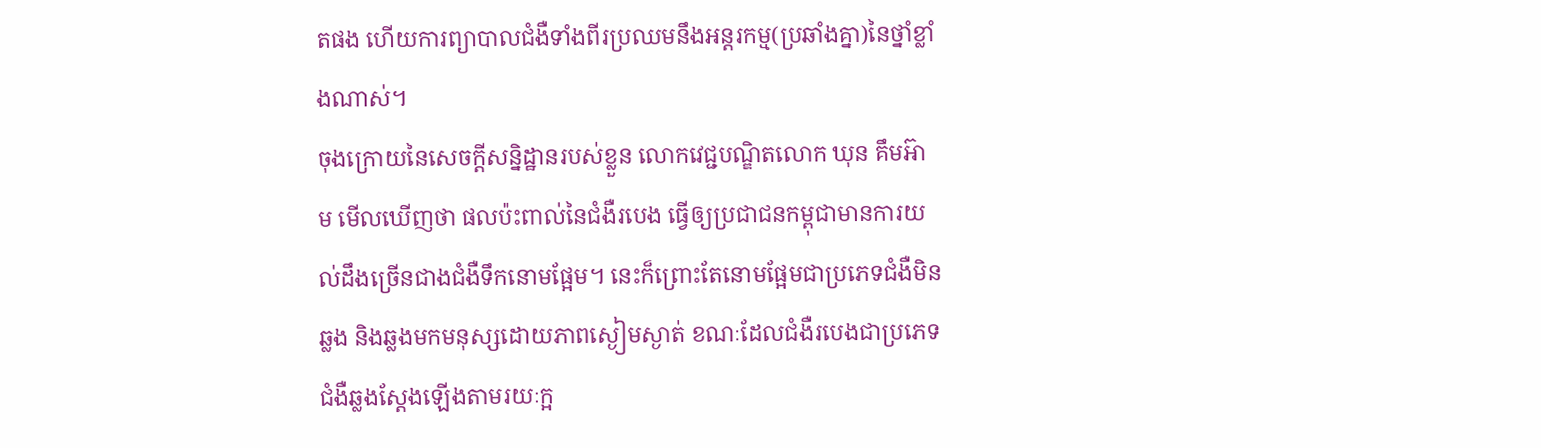តផង ហើយការព្យាបាលជំងឺទាំងពីរប្រឈមនឹងអន្តរកម្ម(ប្រឆាំងគ្នា)នៃថ្នាំខ្លាំងណាស់។
ចុងក្រោយនៃសេចក្ដីសន្និដ្ឋានរបស់ខ្លួន លោកវេជ្ជបណ្ឌិតលោក ឃុន គឹមអ៊ាម មើលឃើញថា ផលប៉ះពាល់នៃជំងឺរបេង ធ្វើឲ្យប្រជាជនកម្ពុជាមានការយល់ដឹងច្រើនជាងជំងឺទឹកនោមផ្អែម។ នេះក៏ព្រោះតែនោមផ្អែមជាប្រភេទជំងឺមិនឆ្លង និងឆ្លងមកមនុស្សដោយភាពស្ងៀមស្ងាត់ ខណៈដែលជំងឺរបេងជាប្រភេទជំងឺឆ្លងស្ដែងឡើងតាមរយៈក្អ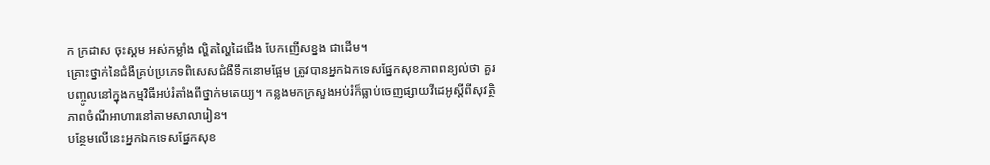ក ក្រដាស ចុះស្គម អស់កម្លាំង ល្ហិតល្ហៃដៃជើង បែកញើសខ្នង ជាដើម។
គ្រោះថ្នាក់នៃជំងឺគ្រប់ប្រភេទពិសេសជំងឺទឹកនោមផ្អែម ត្រូវបានអ្នកឯកទេសផ្នែកសុខភាពពន្យល់ថា គួរបញ្ចូលនៅក្នុងកម្មវិធីអប់រំតាំងពីថ្នាក់មតេយ្យ។ កន្លងមកក្រសួងអប់រំក៏ធ្លាប់ចេញផ្សាយវីដេអូស្តីពីសុវត្ថិភាពចំណីអាហារនៅតាមសាលារៀន។
បន្ថែមលើនេះអ្នកឯកទេសផ្នែកសុខ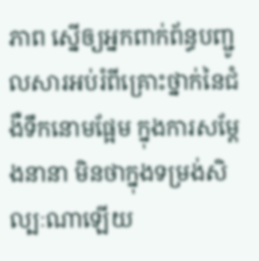ភាព ស្នើឲ្យអ្នកពាក់ព័ន្ធបញ្ជូលសារអប់រំពីគ្រោះថ្នាក់នៃជំងឺទឹកនោមផ្អែម ក្នុងការសម្ដែងនានា មិនថាក្នុងទម្រង់សិល្បៈណាឡើយ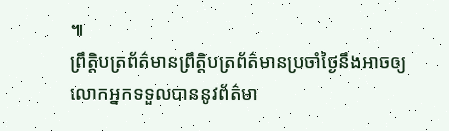៕
ព្រឹត្តិបត្រព័ត៌មានព្រឹត្តិបត្រព័ត៌មានប្រចាំថ្ងៃនឹងអាចឲ្យលោកអ្នកទទួលបាននូវព័ត៌មា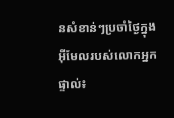នសំខាន់ៗប្រចាំថ្ងៃក្នុងអ៊ីមែលរបស់លោកអ្នកផ្ទាល់៖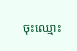ចុះឈ្មោះ